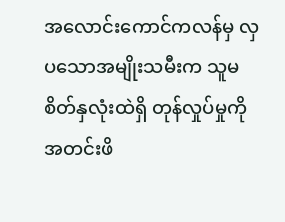အလောင်းကောင်ကလန်မှ လှပသောအမျိုးသမီးက သူမစိတ်နှလုံးထဲရှိ တုန်လှုပ်မှုကို အတင်းဖိ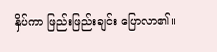နှိပ်ကာ ဖြည်းဖြည်းချင်း ပြောလာ၏။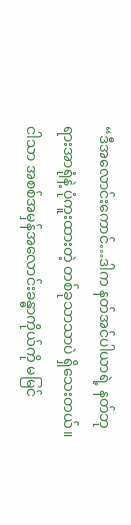“ဒီအလောင်းကောင်…ဒါက နတ်အင်ပါယာရဲ့ နတ်ဘုရားအာရုံနဲ့ ပုံကူးထားတဲ့ တစ်ခုသာသာပဲ ရှိသေးတယ်။ ငါသာ အစစ်အမှန်အလောင်းခန္ဓာကိုယ်ကို မမြင်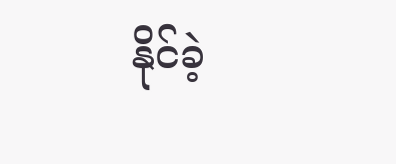နိုင်ခဲ့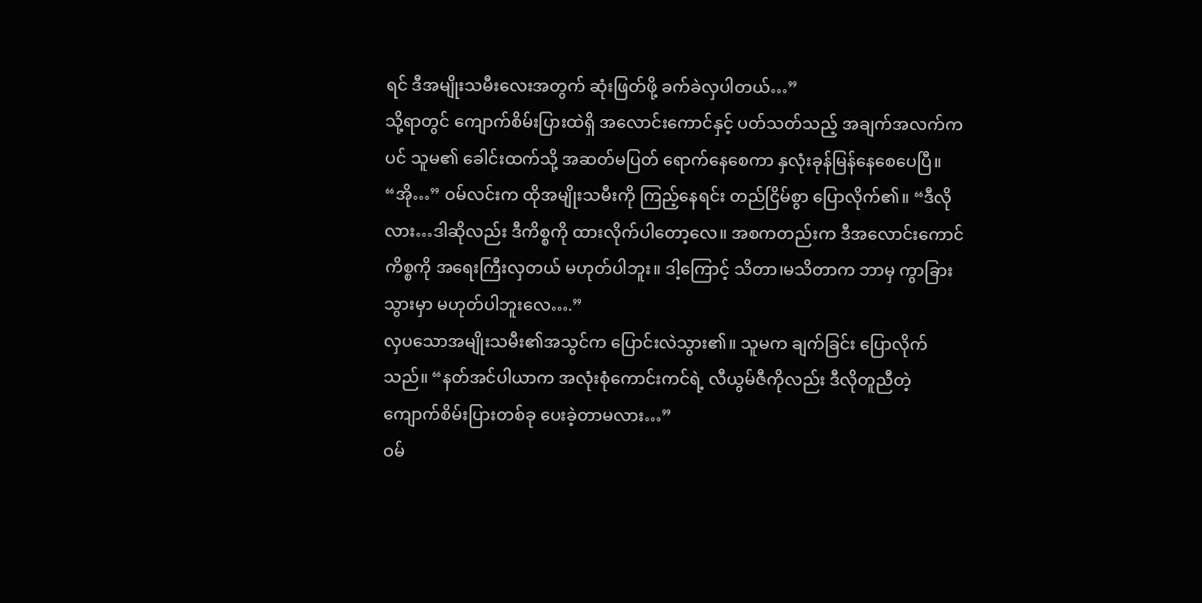ရင် ဒီအမျိုးသမီးလေးအတွက် ဆုံးဖြတ်ဖို့ ခက်ခဲလှပါတယ်…”
သို့ရာတွင် ကျောက်စိမ်းပြားထဲရှိ အလောင်းကောင်နှင့် ပတ်သတ်သည့် အချက်အလက်ကပင် သူမ၏ ခေါင်းထက်သို့ အဆတ်မပြတ် ရောက်နေစေကာ နှလုံးခုန်မြန်နေစေပေပြီ။
“အို…” ဝမ်လင်းက ထိုအမျိုးသမီးကို ကြည့်နေရင်း တည်ငြိမ်စွာ ပြောလိုက်၏။ “ဒီလိုလား…ဒါဆိုလည်း ဒီကိစ္စကို ထားလိုက်ပါတော့လေ။ အစကတည်းက ဒီအလောင်းကောင်ကိစ္စကို အရေးကြီးလှတယ် မဟုတ်ပါဘူး။ ဒါ့ကြောင့် သိတာ၊မသိတာက ဘာမှ ကွာခြားသွားမှာ မဟုတ်ပါဘူးလေ….”
လှပသောအမျိုးသမီး၏အသွင်က ပြောင်းလဲသွား၏။ သူမက ချက်ခြင်း ပြောလိုက်သည်။ “နတ်အင်ပါယာက အလုံးစုံကောင်းကင်ရဲ့ လီယွမ်ဇီကိုလည်း ဒီလိုတူညီတဲ့ကျောက်စိမ်းပြားတစ်ခု ပေးခဲ့တာမလား…”
ဝမ်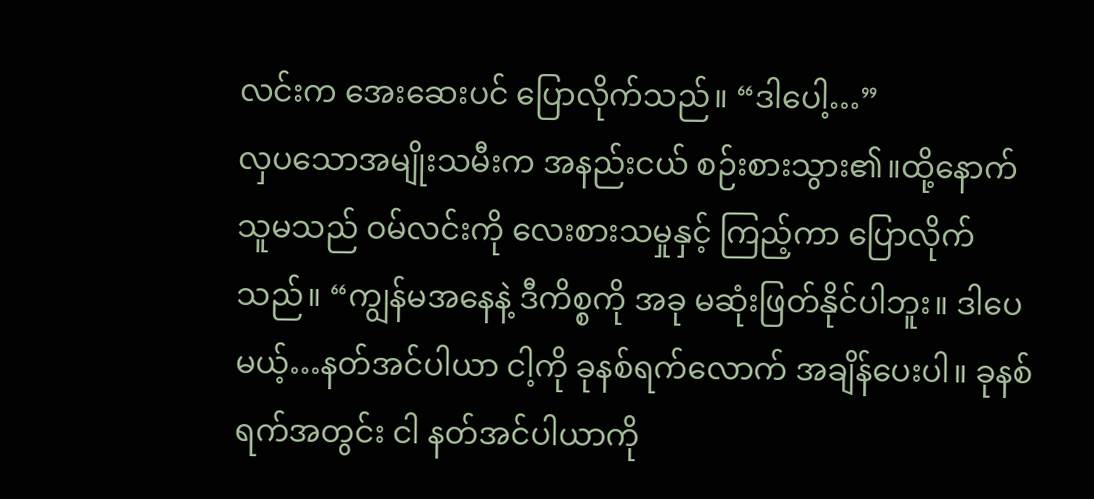လင်းက အေးဆေးပင် ပြောလိုက်သည်။ “ဒါပေါ့…”
လှပသောအမျိုးသမီးက အနည်းငယ် စဉ်းစားသွား၏။ထို့နောက် သူမသည် ဝမ်လင်းကို လေးစားသမှုနှင့် ကြည့်ကာ ပြောလိုက်သည်။ “ကျွန်မအနေနဲ့ ဒီကိစ္စကို အခု မဆုံးဖြတ်နိုင်ပါဘူး။ ဒါပေမယ့်…နတ်အင်ပါယာ ငါ့ကို ခုနစ်ရက်လောက် အချိန်ပေးပါ။ ခုနစ်ရက်အတွင်း ငါ နတ်အင်ပါယာကို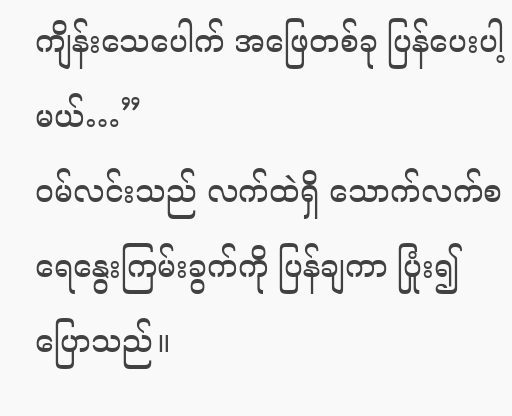ကျိန်းသေပေါက် အဖြေတစ်ခု ပြန်ပေးပါ့မယ်…”
ဝမ်လင်းသည် လက်ထဲရှိ သောက်လက်စ ရေနွေးကြမ်းခွက်ကို ပြန်ချကာ ပြုံး၍ ပြောသည်။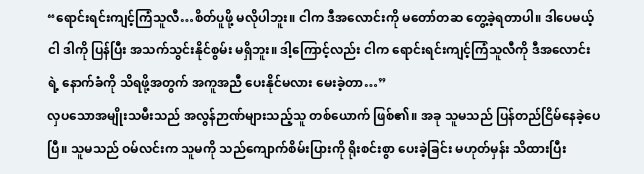“ရောင်းရင်းကျင့်ကြံသူလီ…စိတ်ပူဖို့ မလိုပါဘူး။ ငါက ဒီအလောင်းကို မတော်တဆ တွေ့ခဲ့ရတာပါ။ ဒါပေမယ့် ငါ ဒါကို ပြန်ပြီး အသက်သွင်းနိုင်စွမ်း မရှိဘူး။ ဒါ့ကြောင့်လည်း ငါက ရောင်းရင်းကျင့်ကြံသူလီကို ဒီအလောင်းရဲ့ နောက်ခံကို သိရဖို့အတွက် အကူအညီ ပေးနိုင်မလား မေးခဲ့တာ…”
လှပသောအမျိုးသမီးသည် အလွန်ဉာဏ်များသည့်သူ တစ်ယောက် ဖြစ်၏။ အခု သူမသည် ပြန်တည်ငြိမ်နေခဲ့ပေပြီ။ သူမသည် ဝမ်လင်းက သူမကို သည်ကျောက်စိမ်းပြားကို ရိုးစင်းစွာ ပေးခဲ့ခြင်း မဟုတ်မှန်း သိထားပြီး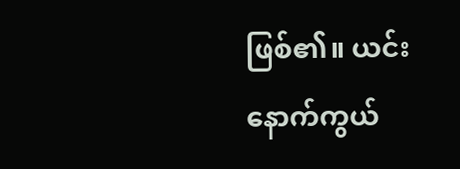ဖြစ်၏။ ယင်းနောက်ကွယ်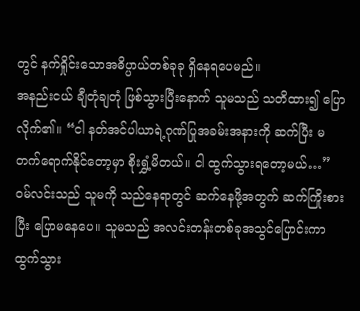တွင် နက်ရှိုင်းသောအဓိပ္ပာယ်တစ်ခုခု ရှိနေရပေမည်။
အနည်းငယ် ချီတုံချတုံ ဖြစ်သွားပြီးနောက် သူမသည် သတိထား၍ ပြောလိုက်၏။ “ငါ နတ်အင်ပါယာရဲ့ဂုဏ်ပြုအခမ်းအနားကို ဆက်ပြီး မတက်ရောက်နိုင်တော့မှာ စိုးရွှံ့မိတယ်။ ငါ ထွက်သွားရတော့မယ်…”
ဝမ်လင်းသည် သူမကို သည်နေရာတွင် ဆက်နေဖို့အတွက် ဆက်ကြိုးစားပြီး ပြောမနေပေ။ သူမသည် အလင်းတန်းတစ်ခုအသွင်ပြောင်းကာ ထွက်သွား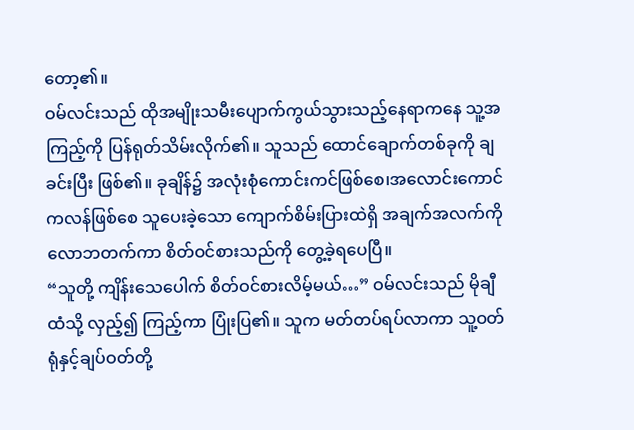တော့၏။
ဝမ်လင်းသည် ထိုအမျိုးသမီးပျောက်ကွယ်သွားသည့်နေရာကနေ သူ့အကြည့်ကို ပြန်ရုတ်သိမ်းလိုက်၏။ သူသည် ထောင်ချောက်တစ်ခုကို ချခင်းပြီး ဖြစ်၏။ ခုချိန်၌ အလုံးစုံကောင်းကင်ဖြစ်စေ၊အလောင်းကောင်ကလန်ဖြစ်စေ သူပေးခဲ့သော ကျောက်စိမ်းပြားထဲရှိ အချက်အလက်ကို လောဘတက်ကာ စိတ်ဝင်စားသည်ကို တွေ့ခဲ့ရပေပြီ။
“သူတို့ ကျိန်းသေပေါက် စိတ်ဝင်စားလိမ့်မယ်…” ဝမ်လင်းသည် မိုချီထံသို့ လှည့်၍ ကြည့်ကာ ပြုံးပြ၏။ သူက မတ်တပ်ရပ်လာကာ သူ့ဝတ်ရုံနှင့်ချပ်ဝတ်တို့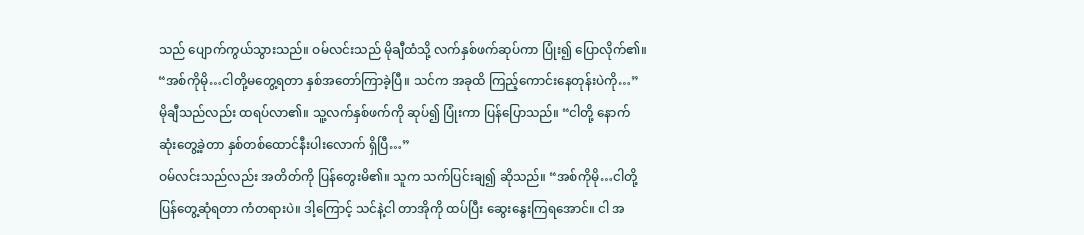သည် ပျောက်ကွယ်သွားသည်။ ဝမ်လင်းသည် မိုချီထံသို့ လက်နှစ်ဖက်ဆုပ်ကာ ပြုံး၍ ပြောလိုက်၏။ “အစ်ကိုမို…ငါတို့မတွေ့ရတာ နှစ်အတော်ကြာခဲ့ပြီ။ သင်က အခုထိ ကြည့်ကောင်းနေတုန်းပဲကို…”
မိုချီသည်လည်း ထရပ်လာ၏။ သူ့လက်နှစ်ဖက်ကို ဆုပ်၍ ပြုံးကာ ပြန်ပြောသည်။ “ငါတို့ နောက်ဆုံးတွေ့ခဲ့တာ နှစ်တစ်ထောင်နီးပါးလောက် ရှိပြီ…”
ဝမ်လင်းသည်လည်း အတိတ်ကို ပြန်တွေးမိ၏။ သူက သက်ပြင်းချ၍ ဆိုသည်။ “အစ်ကိုမို…ငါတို့ ပြန်တွေ့ဆုံရတာ ကံတရားပဲ။ ဒါ့ကြောင့် သင်နဲ့ငါ တာအိုကို ထပ်ပြီး ဆွေးနွေးကြရအောင်။ ငါ အ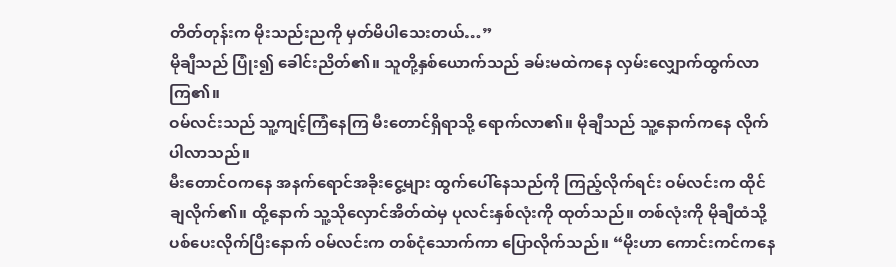တိတ်တုန်းက မိုးသည်းညကို မှတ်မိပါသေးတယ်…”
မိုချီသည် ပြုံး၍ ခေါင်းညိတ်၏။ သူတို့နှစ်ယောက်သည် ခမ်းမထဲကနေ လှမ်းလျှောက်ထွက်လာကြ၏။
ဝမ်လင်းသည် သူ့ကျင့်ကြံနေကြ မီးတောင်ရှိရာသို့ ရောက်လာ၏။ မိုချီသည် သူ့နောက်ကနေ လိုက်ပါလာသည်။
မီးတောင်ဝကနေ အနက်ရောင်အခိုးငွေ့များ ထွက်ပေါ်နေသည်ကို ကြည့်လိုက်ရင်း ဝမ်လင်းက ထိုင်ချလိုက်၏။ ထို့နောက် သူ့သိုလှောင်အိတ်ထဲမှ ပုလင်းနှစ်လုံးကို ထုတ်သည်။ တစ်လုံးကို မိုချီထံသို့ ပစ်ပေးလိုက်ပြီးနောက် ဝမ်လင်းက တစ်ငုံသောက်ကာ ပြောလိုက်သည်။ “မိုးဟာ ကောင်းကင်ကနေ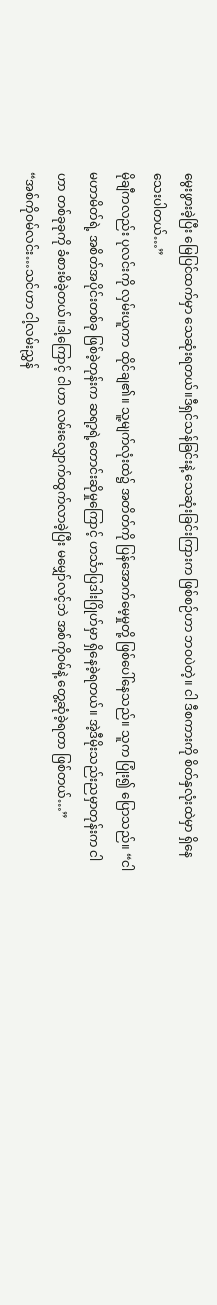မွေးဖွားခဲ့ပြီး မြေပြင်ထက်မှာ သေဆုံးရတယ်။ဒီရှင်သန်ခြင်းနဲ့ သေဆုံးခြင်းကြားက ဖြစ်စဉ်ဟာ ဘဝပဲတဲ့။ ငါ ဒီစကားကို စိတ်နှလုံးထဲမှာ ရှိနေသေးပါတယ်…”
မိုချီကလည်း ပုလင်းကို လှမ်းယူကာ ထိုင်ချ၏။ သူ့မျက်လုံးထဲ၌ အတိတ်ကို ပြန်အောက်မေ့မှုတို့ ဖြစ်ပေါ်နေသည်။ သူက ပြုံး၍ ပြောသည်။ “ငါ မဟာမိတ်ရဲ့ အစိတ်အပိုင်းတစ်ခု ဖြစ်ခဲ့တုန်းက ဆရာ့ရဲ့တောင်းဆိုမှုကြောင့် ဟင်္သာပြဒါးဂြိုဟ်မှာ ရှိနေခဲ့ရတယ်။ အဲ့ဒီမိုးသည်းညမှာတုန်းက ငါဟာ တစ်ခုခုကို ခံစားမိခဲ့တယ်။ဒါ့ကြောင့် ငါဟာ လမ်းလျှောက်ထွက်လာခဲ့ပြီး မမျှော်လင့်ဘဲ အစ်ကိုဝမ်နဲ့ တွေ့ဆုံခဲ့ရတာ ဖြစ်တယ်…”
“အစ်ကိုဝမ်လင်း…သင်ဟာ ငါ့လမ်းညွှန်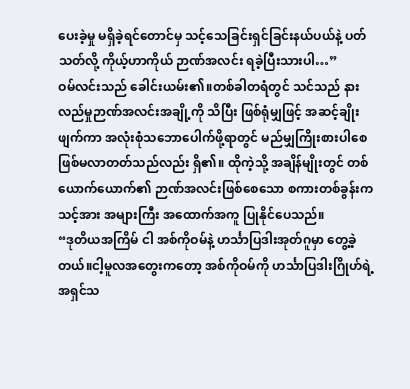ပေးခဲ့မှု မရှိခဲ့ရင်တောင်မှ သင့်သေခြင်းရှင်ခြင်းနယ်ပယ်နဲ့ ပတ်သတ်လို့ ကိုယ့်ဟာကိုယ် ဉာဏ်အလင်း ရခဲ့ပြီးသားပါ…”
ဝမ်လင်းသည် ခေါင်းယမ်း၏။တစ်ခါတရံတွင် သင်သည် နားလည်မှုဉာဏ်အလင်းအချို့ကို သိပြီး ဖြစ်ရုံမျှဖြင့် အဆင့်ချိုးဖျက်ကာ အလုံးစုံသဘောပေါက်ဖို့ရာတွင် မည်မျှကြိုးစားပါစေ ဖြစ်မလာတတ်သည်လည်း ရှိ၏။ ထိုကဲ့သို့ အချိန်မျိုးတွင် တစ်ယောက်ယောက်၏ ဉာဏ်အလင်းဖြစ်စေသော စကားတစ်ခွန်းက သင့်အား အများကြီး အထောက်အကူ ပြုနိုင်ပေသည်။
“ဒုတိယအကြိမ် ငါ အစ်ကိုဝမ်နဲ့ ဟင်္သာပြဒါးအုတ်ဂူမှာ တွေ့ခဲ့တယ်။ငါ့မူလအတွေးကတော့ အစ်ကိုဝမ်ကို ဟင်္သာပြဒါးဂြိုဟ်ရဲ့ အရှင်သ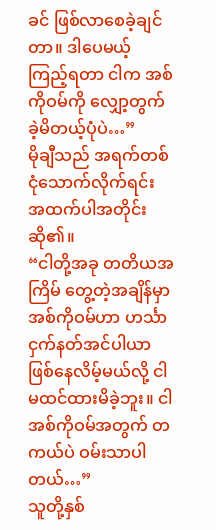ခင် ဖြစ်လာစေခဲ့ချင်တာ။ ဒါပေမယ့် ကြည့်ရတာ ငါက အစ်ကိုဝမ်ကို လျှော့တွက်ခဲ့မိတယ့်ပုံပဲ…”
မိုချီသည် အရက်တစ်ငုံသောက်လိုက်ရင်း အထက်ပါအတိုင်း ဆို၏။
“ငါတို့အခု တတိယအကြိမ် တွေ့တဲ့အချိန်မှာ အစ်ကိုဝမ်ဟာ ဟင်္သာငှက်နတ်အင်ပါယာ ဖြစ်နေလိမ့်မယ်လို့ ငါ မထင်ထားမိခဲ့ဘူး။ ငါ အစ်ကိုဝမ်အတွက် တကယ်ပဲ ဝမ်းသာပါတယ်…”
သူတို့နှစ်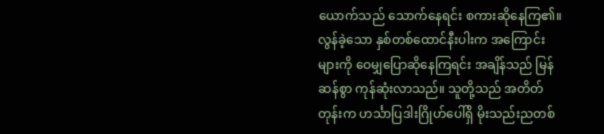ယောက်သည် သောက်နေရင်း စကားဆိုနေကြ၏။ လွန်ခဲ့သော နှစ်တစ်ထောင်နီးပါးက အကြောင်းများကို ဝေမျှပြောဆိုနေကြရင်း အချိန်သည် မြန်ဆန်စွာ ကုန်ဆုံးလာသည်။ သူတို့သည် အတိတ်တုန်းက ဟင်္သာပြဒါးဂြိုဟ်ပေါ်ရှိ မိုးသည်းညတစ်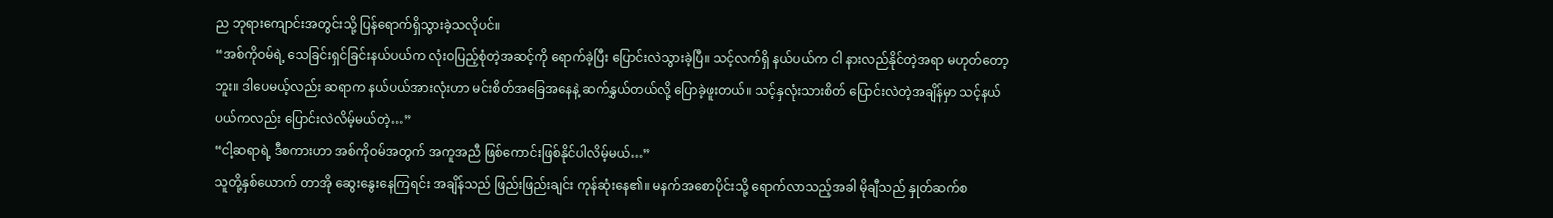ည ဘုရားကျောင်းအတွင်းသို့ ပြန်ရောက်ရှိသွားခဲ့သလိုပင်။
“အစ်ကိုဝမ်ရဲ့ သေခြင်းရှင်ခြင်းနယ်ပယ်က လုံးဝပြည့်စုံတဲ့အဆင့်ကို ရောက်ခဲ့ပြီး ပြောင်းလဲသွားခဲ့ပြီ။ သင့်လက်ရှိ နယ်ပယ်က ငါ နားလည်နိုင်တဲ့အရာ မဟုတ်တော့ဘူး။ ဒါပေမယ့်လည်း ဆရာက နယ်ပယ်အားလုံးဟာ မင်းစိတ်အခြေအနေနဲ့ ဆက်နွှယ်တယ်လို့ ပြောခဲ့ဖူးတယ်။ သင့်နှလုံးသားစိတ် ပြောင်းလဲတဲ့အချိန်မှာ သင့်နယ်ပယ်ကလည်း ပြောင်းလဲလိမ့်မယ်တဲ့…”
“ငါ့ဆရာရဲ့ ဒီစကားဟာ အစ်ကိုဝမ်အတွက် အကူအညီ ဖြစ်ကောင်းဖြစ်နိုင်ပါလိမ့်မယ်…”
သူတို့နှစ်ယောက် တာအို ဆွေးနွေးနေကြရင်း အချိန်သည် ဖြည်းဖြည်းချင်း ကုန်ဆုံးနေ၏။ မနက်အစောပိုင်းသို့ ရောက်လာသည့်အခါ မိုချီသည် နှုတ်ဆက်စ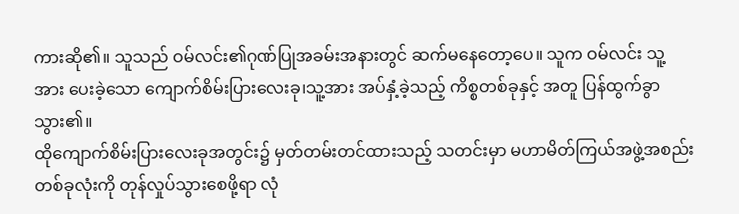ကားဆို၏။ သူသည် ဝမ်လင်း၏ဂုဏ်ပြုအခမ်းအနားတွင် ဆက်မနေတော့ပေ။ သူက ဝမ်လင်း သူ့အား ပေးခဲ့သော ကျောက်စိမ်းပြားလေးခု၊သူ့အား အပ်နှံ့ခဲ့သည့် ကိစ္စတစ်ခုနှင့် အတူ ပြန်ထွက်ခွာသွား၏။
ထိုကျောက်စိမ်းပြားလေးခုအတွင်း၌ မှတ်တမ်းတင်ထားသည့် သတင်းမှာ မဟာမိတ်ကြယ်အဖွဲ့အစည်းတစ်ခုလုံးကို တုန်လှုပ်သွားစေဖို့ရာ လုံ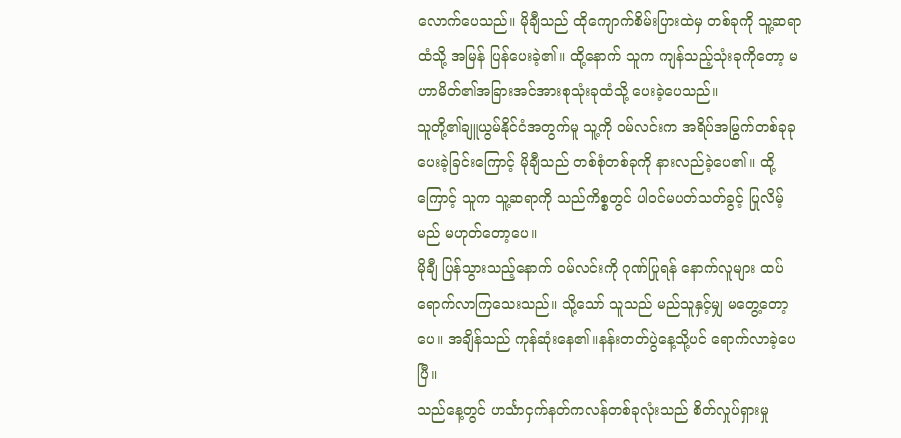လောက်ပေသည်။ မိုချီသည် ထိုကျောက်စိမ်းပြားထဲမှ တစ်ခုကို သူ့ဆရာထံသို့ အမြန် ပြန်ပေးခဲ့၏။ ထို့နောက် သူက ကျန်သည့်သုံးခုကိုတော့ မဟာမိတ်၏အခြားအင်အားစုသုံးခုထံသို့ ပေးခဲ့ပေသည်။
သူတို့၏ချူယွမ်နိုင်ငံအတွက်မူ သူ့ကို ဝမ်လင်းက အရိပ်အမြွက်တစ်ခုခု ပေးခဲ့ခြင်းကြောင့် မိုချီသည် တစ်စုံတစ်ခုကို နားလည်ခဲ့ပေ၏။ ထို့ကြောင့် သူက သူ့ဆရာကို သည်ကိစ္စတွင် ပါဝင်မပတ်သတ်ခွင့် ပြုလိမ့်မည် မဟုတ်တော့ပေ။
မိုချီ ပြန်သွားသည့်နောက် ဝမ်လင်းကို ဂုဏ်ပြုရန် နောက်လူများ ထပ်ရောက်လာကြသေးသည်။ သို့သော် သူသည် မည်သူနှင့်မျှ မတွေ့တော့ပေ။ အချိန်သည် ကုန်ဆုံးနေ၏။နန်းတတ်ပွဲနေ့သို့ပင် ရောက်လာခဲ့ပေပြီ။
သည်နေ့တွင် ဟင်္သာငှက်နတ်ကလန်တစ်ခုလုံးသည် စိတ်လှုပ်ရှားမှု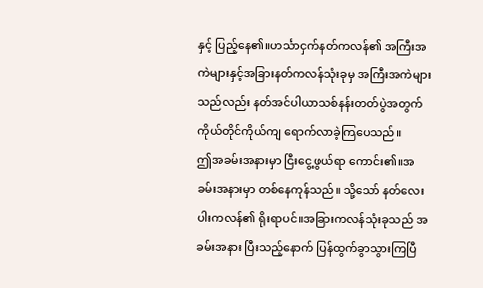နှင့် ပြည့်နေ၏။ဟင်္သာငှက်နတ်ကလန်၏ အကြီးအကဲများနှင့်အခြားနတ်ကလန်သုံးခုမှ အကြီးအကဲများသည်လည်း နတ်အင်ပါယာသစ်နန်းတတ်ပွဲအတွက် ကိုယ်တိုင်ကိုယ်ကျ ရောက်လာခဲ့ကြပေသည်။
ဤအခမ်းအနားမှာ ငြီးငွေ့ဖွယ်ရာ ကောင်း၏။အခမ်းအနားမှာ တစ်နေကုန်သည်။ သို့သော် နတ်လေးပါးကလန်၏ ရိုးရာပင်။အခြားကလန်သုံးခုသည် အခမ်းအနား ပြီးသည့်နောက် ပြန်ထွက်ခွာသွားကြပြီ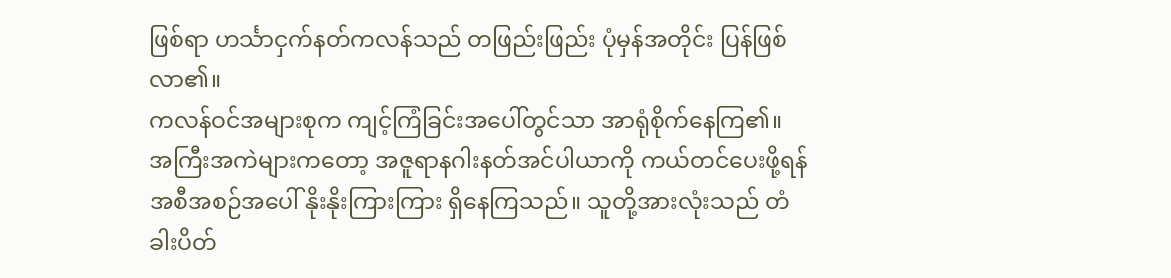ဖြစ်ရာ ဟင်္သာငှက်နတ်ကလန်သည် တဖြည်းဖြည်း ပုံမှန်အတိုင်း ပြန်ဖြစ်လာ၏။
ကလန်ဝင်အများစုက ကျင့်ကြံခြင်းအပေါ်တွင်သာ အာရုံစိုက်နေကြ၏။ အကြီးအကဲများကတော့ အဇူရာနဂါးနတ်အင်ပါယာကို ကယ်တင်ပေးဖို့ရန် အစီအစဉ်အပေါ် နိုးနိုးကြားကြား ရှိနေကြသည်။ သူတို့အားလုံးသည် တံခါးပိတ်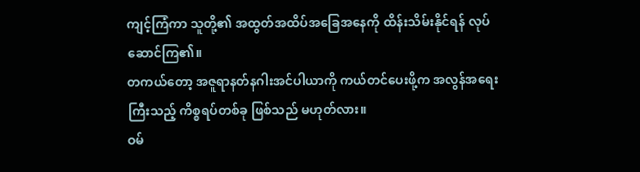ကျင့်ကြံကာ သူတို့၏ အထွတ်အထိပ်အခြေအနေကို ထိန်းသိမ်းနိုင်ရန် လုပ်ဆောင်ကြ၏။
တကယ်တော့ အဇူရာနတ်နဂါးအင်ပါယာကို ကယ်တင်ပေးဖို့က အလွန်အရေးကြီးသည့် ကိစ္စရပ်တစ်ခု ဖြစ်သည် မဟုတ်လား။
ဝမ်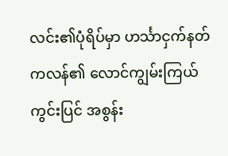လင်း၏ပုံရိပ်မှာ ဟင်္သာငှက်နတ်ကလန်၏ လောင်ကျွမ်းကြယ်ကွင်းပြင် အစွန်း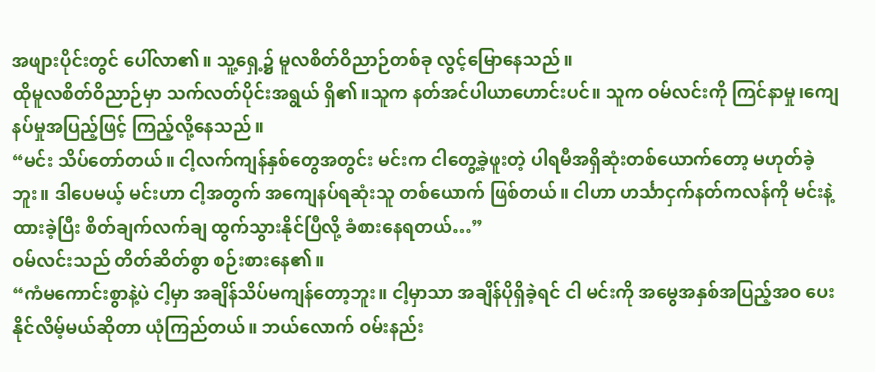အဖျားပိုင်းတွင် ပေါ်လာ၏။ သူ့ရှေ့၌ မူလစိတ်ဝိညာဉ်တစ်ခု လွင့်မြောနေသည်။
ထိုမူလစိတ်ဝိညာဉ်မှာ သက်လတ်ပိုင်းအရွယ် ရှိ၏။သူက နတ်အင်ပါယာဟောင်းပင်။ သူက ဝမ်လင်းကို ကြင်နာမှု၊ကျေနပ်မှုအပြည့်ဖြင့် ကြည့်လို့နေသည်။
“မင်း သိပ်တော်တယ်။ ငါ့လက်ကျန်နှစ်တွေအတွင်း မင်းက ငါတွေ့ခဲ့ဖူးတဲ့ ပါရမီအရှိဆုံးတစ်ယောက်တော့ မဟုတ်ခဲ့ဘူး။ ဒါပေမယ့် မင်းဟာ ငါ့အတွက် အကျေနပ်ရဆုံးသူ တစ်ယောက် ဖြစ်တယ်။ ငါဟာ ဟင်္သာငှက်နတ်ကလန်ကို မင်းနဲ့ထားခဲ့ပြီး စိတ်ချက်လက်ချ ထွက်သွားနိုင်ပြီလို့ ခံစားနေရတယ်…”
ဝမ်လင်းသည် တိတ်ဆိတ်စွာ စဉ်းစားနေ၏။
“ကံမကောင်းစွာနဲ့ပဲ ငါ့မှာ အချိန်သိပ်မကျန်တော့ဘူး။ ငါ့မှာသာ အချိန်ပိုရှိခဲ့ရင် ငါ မင်းကို အမွေအနှစ်အပြည့်အဝ ပေးနိုင်လိမ့်မယ်ဆိုတာ ယုံကြည်တယ်။ ဘယ်လောက် ဝမ်းနည်း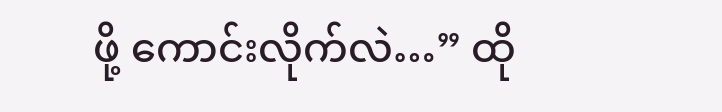ဖို့ ကောင်းလိုက်လဲ…” ထို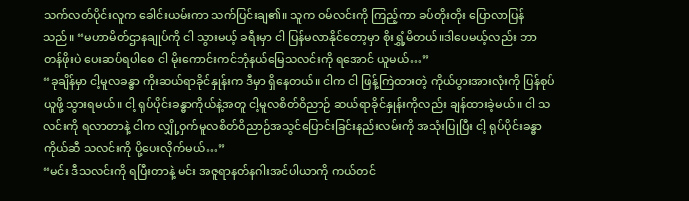သက်လတ်ပိုင်းလူက ခေါင်းယမ်းကာ သက်ပြင်းချ၏။ သူက ဝမ်လင်းကို ကြည့်ကာ ခပ်တိုးတိုး ပြောလာပြန်သည်။ “မဟာမိတ်ဌာနချုပ်ကို ငါ သွားမယ့် ခရီးမှာ ငါ ပြန်မလာနိုင်တော့မှာ စိုးရွှံ့မိတယ်။ဒါပေမယ့်လည်း ဘာတန်ဖိုးပဲ ပေးဆပ်ရပါစေ ငါ မိုးကောင်းကင်ဘုံနယ်မြေသလင်းကို ရအောင် ယူမယ်…”
“ခုချိန်မှာ ငါ့မူလခန္ဓာ ကိုးဆယ်ရာခိုင်နှုန်းက ဒီမှာ ရှိနေတယ်။ ငါက ငါ ဖြန့်ကြဲထားတဲ့ ကိုယ်ပွားအားလုံးကို ပြန်စုပ်ယူဖို့ သွားရမယ်။ ငါ့ ရုပ်ပိုင်းခန္ဓာကိုယ်နဲ့အတူ ငါ့မူလစိတ်ဝိညာဉ် ဆယ်ရာခိုင်နှုန်းကိုလည်း ချန်ထားခဲ့မယ်။ ငါ သလင်းကို ရလာတာနဲ့ ငါက လျှို့ဝှက်မူလစိတ်ဝိညာဉ်အသွင်ပြောင်းခြင်းနည်းလမ်းကို အသုံးပြုပြီး ငါ့ ရုပ်ပိုင်းခန္ဓာကိုယ်ဆီ သလင်းကို ပို့ပေးလိုက်မယ်…”
“မင်း ဒီသလင်းကို ရပြီးတာနဲ့ မင်း အဇူရာနတ်နဂါးအင်ပါယာကို ကယ်တင်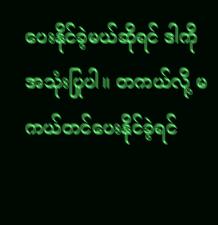ပေးနိုင်ခဲ့မယ်ဆိုရင် ဒါကို အသုံးပြုပါ။ တကယ်လို့ မကယ်တင်ပေးနိုင်ခဲ့ရင်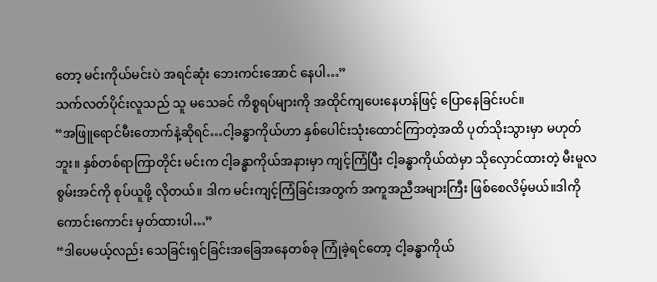တော့ မင်းကိုယ်မင်းပဲ အရင်ဆုံး ဘေးကင်းအောင် နေပါ…”
သက်လတ်ပိုင်းလူသည် သူ မသေခင် ကိစ္စရပ်များကို အထိုင်ကျပေးနေဟန်ဖြင့် ပြောနေခြင်းပင်။
“အဖြူရောင်မီးတောက်နဲ့ဆိုရင်…ငါ့ခန္ဓာကိုယ်ဟာ နှစ်ပေါင်းသုံးထောင်ကြာတဲ့အထိ ပုတ်သိုးသွားမှာ မဟုတ်ဘူး။ နှစ်တစ်ရာကြာတိုင်း မင်းက ငါ့ခန္ဓာကိုယ်အနားမှာ ကျင့်ကြံပြီး ငါ့ခန္ဓာကိုယ်ထဲမှာ သိုလှောင်ထားတဲ့ မီးမူလစွမ်းအင်ကို စုပ်ယူဖို့ လိုတယ်။ ဒါက မင်းကျင့်ကြံခြင်းအတွက် အကူအညီအများကြီး ဖြစ်စေလိမ့်မယ်။ဒါကို ကောင်းကောင်း မှတ်ထားပါ…”
“ဒါပေမယ့်လည်း သေခြင်းရှင်ခြင်းအခြေအနေတစ်ခု ကြုံခဲ့ရင်တော့ ငါ့ခန္ဓာကိုယ်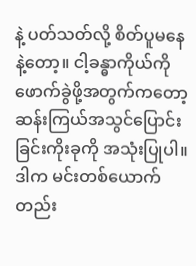နဲ့ ပတ်သတ်လို့ စိတ်ပူမနေနဲ့တော့။ ငါ့ခန္ဓာကိုယ်ကို ဖောက်ခွဲဖို့အတွက်ကတော့ ဆန်းကြယ်အသွင်ပြောင်းခြင်းကိုးခုကို အသုံးပြုပါ။ ဒါက မင်းတစ်ယောက်တည်း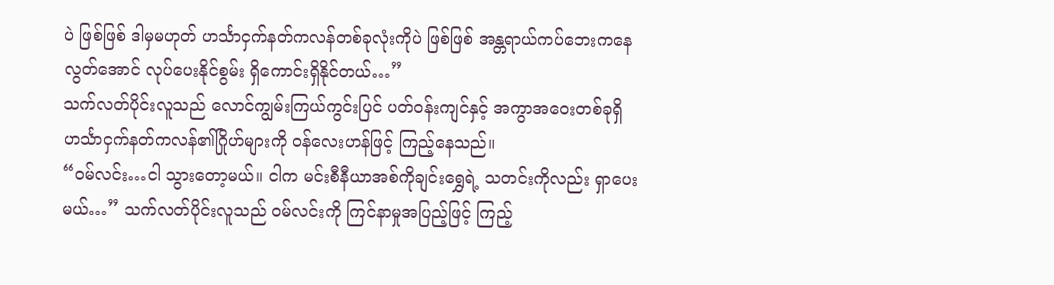ပဲ ဖြစ်ဖြစ် ဒါမှမဟုတ် ဟင်္သာငှက်နတ်ကလန်တစ်ခုလုံးကိုပဲ ဖြစ်ဖြစ် အန္တရာယ်ကပ်ဘေးကနေ လွတ်အောင် လုပ်ပေးနိုင်စွမ်း ရှိကောင်းရှိနိုင်တယ်…”
သက်လတ်ပိုင်းလူသည် လောင်ကျွမ်းကြယ်ကွင်းပြင် ပတ်ဝန်းကျင်နှင့် အကွာအဝေးတစ်ခုရှိ ဟင်္သာငှက်နတ်ကလန်၏ဂြိုဟ်များကို ဝန်လေးဟန်ဖြင့် ကြည့်နေသည်။
“ဝမ်လင်း…ငါ သွားတော့မယ်။ ငါက မင်းစီနီယာအစ်ကိုချင်းရွှေရဲ့ သတင်းကိုလည်း ရှာပေးမယ်…” သက်လတ်ပိုင်းလူသည် ဝမ်လင်းကို ကြင်နာမှုအပြည့်ဖြင့် ကြည့်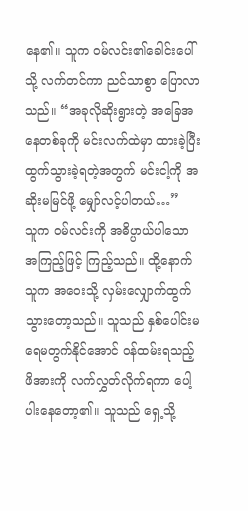နေ၏။ သူက ဝမ်လင်း၏ခေါင်းပေါ်သို့ လက်တင်ကာ ညင်သာစွာ ပြောလာသည်။ “အခုလိုဆိုးရွားတဲ့ အခြေအနေတစ်ခုကို မင်းလက်ထဲမှာ ထားခဲ့ပြီး ထွက်သွားခဲ့ရတဲ့အတွက် မင်းငါ့ကို အဆိုးမမြင်ဖို့ မျှော်လင့်ပါတယ်…”
သူက ဝမ်လင်းကို အဓိပ္ပာယ်ပါသော အကြည့်ဖြင့် ကြည့်သည်။ ထို့နောက် သူက အဝေးသို့ လှမ်းလျှောက်ထွက်သွားတော့သည်။ သူသည် နှစ်ပေါင်းမရေမတွက်နိုင်အောင် ဝန်ထမ်းရသည့် ဖိအားကို လက်လွှတ်လိုက်ရကာ ပေါ့ပါးနေတော့၏။ သူသည် ရှေ့သို့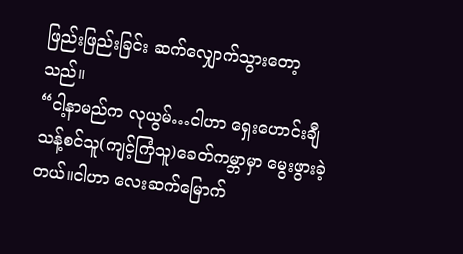ဖြည်းဖြည်းခြင်း ဆက်လျှောက်သွားတော့သည်။
“ငါ့နာမည်က လုယွမ်…ငါဟာ ရှေးဟောင်းချီသန့်စင်သူ(ကျင့်ကြံသူ)ခေတ်ကမ္ဘာမှာ မွေးဖွားခဲ့တယ်။ငါဟာ လေးဆက်မြောက်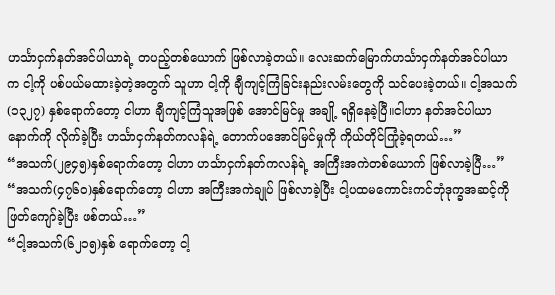ဟင်္သာငှက်နတ်အင်ပါယာရဲ့ တပည့်တစ်ယောက် ဖြစ်လာခဲ့တယ်။ လေးဆက်မြောက်ဟင်္သာငှက်နတ်အင်ပါယာက ငါ့ကို ပစ်ပယ်မထားခဲ့တဲ့အတွက် သူဟာ ငါ့ကို ချီကျင့်ကြံခြင်းနည်းလမ်းတွေကို သင်ပေးခဲ့တယ်။ ငါ့အသက်(၁၃၂၇) နှစ်ရောက်တော့ ငါဟာ ချီကျင့်ကြံသူအဖြစ် အောင်မြင်မှု အချို့ ရရှိနေခဲ့ပြီ။ငါဟာ နတ်အင်ပါယာနောက်ကို လိုက်ခဲ့ပြီး ဟင်္သာငှက်နတ်ကလန်ရဲ့ တောက်ပအောင်မြင်မှုကို ကိုယ်တိုင်ကြုံခဲ့ရတယ်…”
“အသက်(၂၉၄၅)နှစ်ရောက်တော့ ငါဟာ ဟင်္သာငှက်နတ်ကလန်ရဲ့ အကြီးအကဲတစ်ယောက် ဖြစ်လာခဲ့ပြီ…”
“အသက်(၄၇၆၀)နှစ်ရောက်တော့ ငါဟာ အကြီးအကဲချုပ် ဖြစ်လာခဲ့ပြီး ငါ့ပထမကောင်းကင်ဘုံဒုက္ခအဆင့်ကို ဖြတ်ကျော်ခဲ့ပြီး ဖစ်တယ်…”
“ငါ့အသက်(၆၂၁၅)နှစ် ရောက်တော့ ငါ့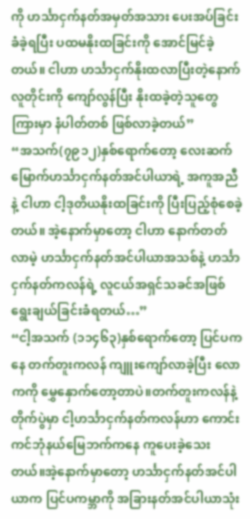ကို ဟင်္သာငှက်နတ်အမှတ်အသား ပေးအပ်ခြင်း ခံခဲ့ရပြီး ပထမနိုးထခြင်းကို အောင်မြင်ခဲ့တယ်။ ငါဟာ ဟင်္သာငှက်နိုးထလာပြီးတဲ့နောက် လူတိုင်းကို ကျော်လွန်ပြီး နိုးထခဲ့တဲ့သူတွေကြားမှာ နံပါတ်တစ် ဖြစ်လာခဲ့တယ်”
“အသက်(၇၉၁၂)နှစ်ရောက်တော့ လေးဆက်မြောက်ဟင်္သာငှက်နတ်အင်ပါယာရဲ့ အကူအညီနဲ့ ငါဟာ ငါ့ဒုတိယနိုးထခြင်းကို ပြီးပြည့်စုံစေခဲ့တယ်။ အဲ့နောက်မှာတော့ ငါဟာ နောက်တတ်လာမဲ့ ဟင်္သာငှက်နတ်အင်ပါယာအသစ်နဲ့ ဟင်္သာငှက်နတ်ကလန်ရဲ့ လူငယ်အရှင်သခင်အဖြစ် ရွေးချယ်ခြင်းခံရတယ်…”
“ငါ့အသက် (၁၁၄၆၃)နှစ်ရောက်တော့ ပြင်ပကနေ တက်တူးကလန် ကျူးကျော်လာခဲ့ပြီး လောကကို မွှေနှောက်တော့တာပဲ။တက်တူးကလန်နဲ့ တိုက်ပွဲမှာ ငါ့ဟင်္သာငှက်နတ်ကလန်ဟာ ကောင်းကင်ဘုံနယ်မြေဘက်ကနေ ကူပေးခဲ့သေးတယ်။အဲ့နောက်မှာတော့ ဟင်္သာငှက်နတ်အင်ပါယာက ပြင်ပကမ္ဘာကို အခြားနတ်အင်ပါယာသုံး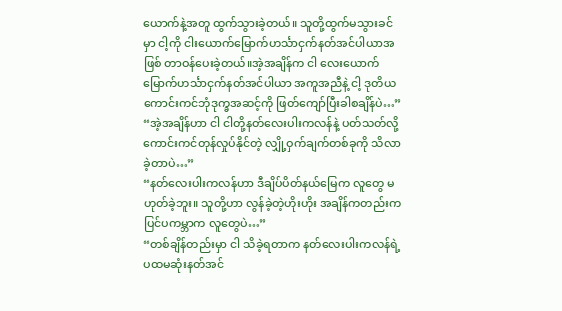ယောက်နဲ့အတူ ထွက်သွားခဲ့တယ်။ သူတို့ထွက်မသွားခင်မှာ ငါ့ကို ငါးယောက်မြောက်ဟင်္သာငှက်နတ်အင်ပါယာအဖြစ် တာဝန်ပေးခဲ့တယ်။အဲ့အချိန်က ငါ လေးယောက်မြောက်ဟင်္သာငှက်နတ်အင်ပါယာ အကူအညီနဲ့ ငါ့ ဒုတိယကောင်းကင်ဘုံဒုက္ခအဆင့်ကို ဖြတ်ကျော်ပြီးခါစချိန်ပဲ…”
“အဲ့အချိန်ဟာ ငါ ငါတို့နတ်လေးပါးကလန်နဲ့ ပတ်သတ်လို့ ကောင်းကင်တုန်လှုပ်နိုင်တဲ့ လျှို့ဝှက်ချက်တစ်ခုကို သိလာခဲ့တာပဲ…”
“နတ်လေးပါးကလန်ဟာ ဒီချိပ်ပိတ်နယ်မြေက လူတွေ မဟုတ်ခဲ့ဘူး။ သူတို့ဟာ လွန်ခဲ့တဲ့ဟိုးဟိုး အချိန်ကတည်းက ပြင်ပကမ္ဘာက လူတွေပဲ…”
“တစ်ချိန်တည်းမှာ ငါ သိခဲ့ရတာက နတ်လေးပါးကလန်ရဲ့ ပထမဆုံးနတ်အင်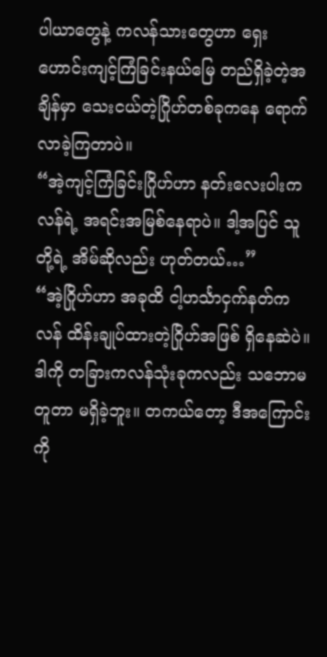ပါယာတွေနဲ့ ကလန်သားတွေဟာ ရှေးဟောင်းကျင့်ကြံခြင်းနယ်မြေ တည်ရှိခဲ့တဲ့အချိန်မှာ သေးငယ်တဲ့ဂြိုဟ်တစ်ခုကနေ ရောက်လာခဲ့ကြတာပဲ။
“အဲ့ကျင့်ကြံခြင်းဂြိုဟ်ဟာ နတ်းလေးပါးကလန်ရဲ့ အရင်းအမြစ်နေရာပဲ။ ဒါ့အပြင် သူတို့ရဲ့ အိမ်ဆိုလည်း ဟုတ်တယ်…”
“အဲ့ဂြိုဟ်ဟာ အခုထိ ငါ့ဟင်္သာငှက်နတ်ကလန် ထိန်းချုပ်ထားတဲ့ဂြိုဟ်အဖြစ် ရှိနေဆဲပဲ။ ဒါကို တခြားကလန်သုံးခုကလည်း သဘောမတူတာ မရှိခဲ့ဘူး။ တကယ်တော့ ဒီအကြောင်းကို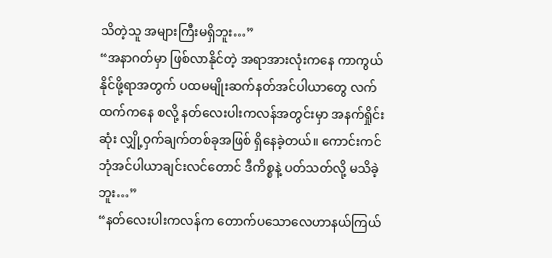သိတဲ့သူ အများကြီးမရှိဘူး…”
“အနာဂတ်မှာ ဖြစ်လာနိုင်တဲ့ အရာအားလုံးကနေ ကာကွယ်နိုင်ဖို့ရာအတွက် ပထမမျိုးဆက်နတ်အင်ပါယာတွေ လက်ထက်ကနေ စလို့ နတ်လေးပါးကလန်အတွင်းမှာ အနက်ရှိုင်းဆုံး လျှို့ဝှက်ချက်တစ်ခုအဖြစ် ရှိနေခဲ့တယ်။ ကောင်းကင်ဘုံအင်ပါယာချင်းလင်တောင် ဒီကိစ္စနဲ့ ပတ်သတ်လို့ မသိခဲ့ဘူး…”
“နတ်လေးပါးကလန်က တောက်ပသောလေဟာနယ်ကြယ်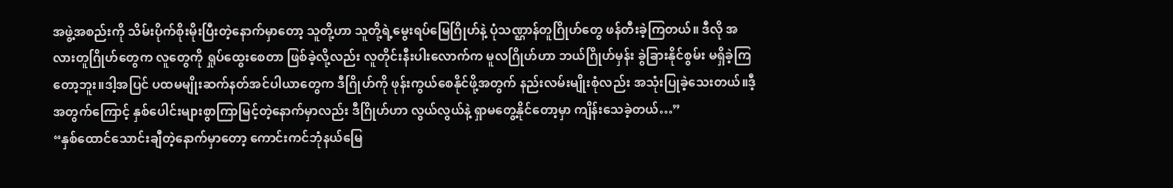အဖွဲ့အစည်းကို သိမ်းပိုက်စိုးမိုးပြီးတဲ့နောက်မှာတော့ သူတို့ဟာ သူတို့ရဲ့မွေးရပ်မြေဂြိုဟ်နဲ့ ပုံသဏ္ဌာန်တူဂြိုဟ်တွေ ဖန်တီးခဲ့ကြတယ်။ ဒီလို အလားတူဂြိုဟ်တွေက လူတွေကို ရှုပ်ထွေးစေတာ ဖြစ်ခဲ့လို့လည်း လူတိုင်းနီးပါးလောက်က မူလဂြိုဟ်ဟာ ဘယ်ဂြိုဟ်မှန်း ခွဲခြားနိုင်စွမ်း မရှိခဲ့ကြတော့ဘူး။ဒါ့အပြင် ပထမမျိုးဆက်နတ်အင်ပါယာတွေက ဒီဂြိုဟ်ကို ဖုန်းကွယ်စေနိုင်ဖို့အတွက် နည်းလမ်းမျိုးစုံလည်း အသုံးပြုခဲ့သေးတယ်။ဒီ့အတွက်ကြောင့် နှစ်ပေါင်းများစွာကြာမြင့်တဲ့နောက်မှာလည်း ဒီဂြိုဟ်ဟာ လွယ်လွယ်နဲ့ ရှာမတွေ့နိုင်တော့မှာ ကျိန်းသေခဲ့တယ်…”
“နှစ်ထောင်သောင်းချီတဲ့နောက်မှာတော့ ကောင်းကင်ဘုံနယ်မြေ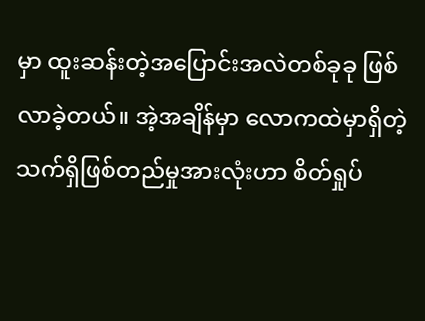မှာ ထူးဆန်းတဲ့အပြောင်းအလဲတစ်ခုခု ဖြစ်လာခဲ့တယ်။ အဲ့အချိန်မှာ လောကထဲမှာရှိတဲ့ သက်ရှိဖြစ်တည်မှုအားလုံးဟာ စိတ်ရှုပ်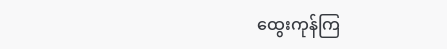ထွေးကုန်ကြ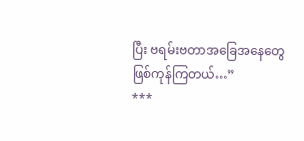ပြီး ဗရမ်းဗတာအခြေအနေတွေ ဖြစ်ကုန်ကြတယ်…”
***